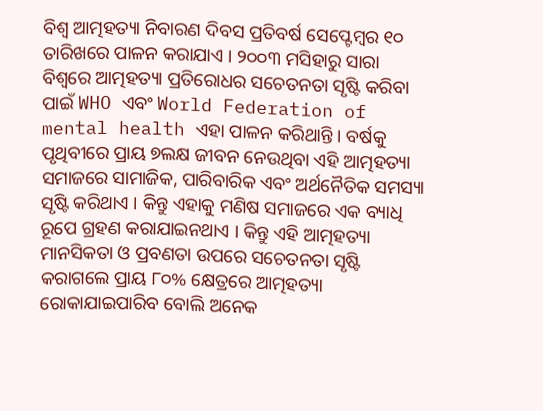ବିଶ୍ୱ ଆତ୍ମହତ୍ୟା ନିବାରଣ ଦିବସ ପ୍ରତିବର୍ଷ ସେପ୍ଟେମ୍ବର ୧୦ ତାରିଖରେ ପାଳନ କରାଯାଏ । ୨୦୦୩ ମସିହାରୁ ସାରା ବିଶ୍ୱରେ ଆତ୍ମହତ୍ୟା ପ୍ରତିରୋଧର ସଚେତନତା ସୃଷ୍ଟି କରିବା ପାଇଁ WHO ଏବଂ World Federation of mental health ଏହା ପାଳନ କରିଥାନ୍ତି । ବର୍ଷକୁ ପୃଥିବୀରେ ପ୍ରାୟ ୭ଲକ୍ଷ ଜୀବନ ନେଉଥିବା ଏହି ଆତ୍ମହତ୍ୟା ସମାଜରେ ସାମାଜିକ, ପାରିବାରିକ ଏବଂ ଅର୍ଥନୈତିକ ସମସ୍ୟା ସୃଷ୍ଟି କରିଥାଏ । କିନ୍ତୁ ଏହାକୁ ମଣିଷ ସମାଜରେ ଏକ ବ୍ୟାଧି ରୂପେ ଗ୍ରହଣ କରାଯାଇନଥାଏ । କିନ୍ତୁ ଏହି ଆତ୍ମହତ୍ୟା ମାନସିକତା ଓ ପ୍ରବଣତା ଉପରେ ସଚେତନତା ସୃଷ୍ଟି କରାଗଲେ ପ୍ରାୟ ୮୦% କ୍ଷେତ୍ରରେ ଆତ୍ମହତ୍ୟା ରୋକାଯାଇପାରିବ ବୋଲି ଅନେକ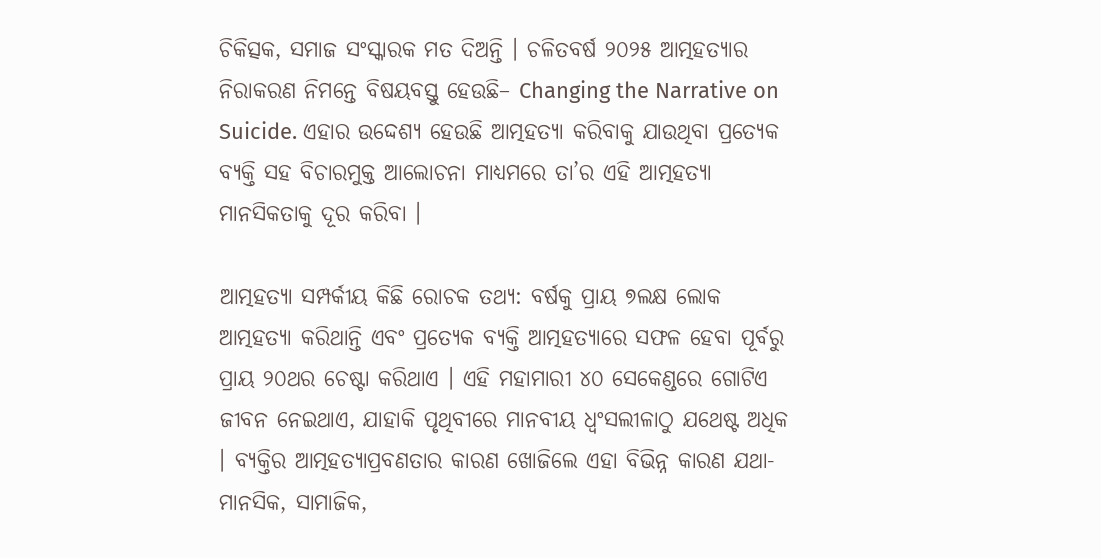ଚିକିତ୍ସକ, ସମାଜ ସଂସ୍କାରକ ମତ ଦିଅନ୍ତି । ଚଳିତବର୍ଷ ୨୦୨୫ ଆତ୍ମହତ୍ୟାର ନିରାକରଣ ନିମନ୍ତେ ବିଷୟବସ୍ତୁ ହେଉଛି– Changing the Narrative on Suicide. ଏହାର ଉଦ୍ଦେଶ୍ୟ ହେଉଛି ଆତ୍ମହତ୍ୟା କରିବାକୁ ଯାଉଥିବା ପ୍ରତ୍ୟେକ ବ୍ୟକ୍ତି ସହ ବିଚାରମୁକ୍ତ ଆଲୋଚନା ମାଧ୍ୟମରେ ତା’ର ଏହି ଆତ୍ମହତ୍ୟା ମାନସିକତାକୁ ଦୂର କରିବା ।

ଆତ୍ମହତ୍ୟା ସମ୍ପର୍କୀୟ କିଛି ରୋଚକ ତଥ୍ୟ: ବର୍ଷକୁ ପ୍ରାୟ ୭ଲକ୍ଷ ଲୋକ ଆତ୍ମହତ୍ୟା କରିଥାନ୍ତି ଏବଂ ପ୍ରତ୍ୟେକ ବ୍ୟକ୍ତି ଆତ୍ମହତ୍ୟାରେ ସଫଳ ହେବା ପୂର୍ବରୁ ପ୍ରାୟ ୨୦ଥର ଚେଷ୍ଟା କରିଥାଏ । ଏହି ମହାମାରୀ ୪୦ ସେକେଣ୍ଡରେ ଗୋଟିଏ ଜୀବନ ନେଇଥାଏ, ଯାହାକି ପୃଥିବୀରେ ମାନବୀୟ ଧ୍ୱଂସଲୀଳାଠୁ ଯଥେଷ୍ଟ ଅଧିକ । ବ୍ୟକ୍ତିର ଆତ୍ମହତ୍ୟାପ୍ରବଣତାର କାରଣ ଖୋଜିଲେ ଏହା ବିଭିନ୍ନ କାରଣ ଯଥା- ମାନସିକ, ସାମାଜିକ,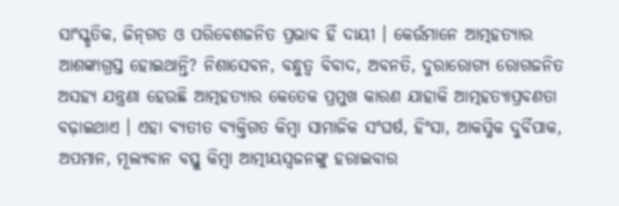ସାଂସ୍କୃତିକ, ଜିନ୍‌ଗତ ଓ ପରିବେଶଜନିତ ପ୍ରଭାବ ହିଁ ଦାୟୀ । କେଉଁମାନେ ଆତ୍ମହତ୍ୟାର ଆଶଙ୍କାଗ୍ରସ୍ତ ହୋଇଥାନ୍ତି? ନିଶାସେବନ, ବନ୍ଧୁତ୍ୱ ବିବାଦ, ଅବନତି, ଦୁରାରୋଗ୍ୟ ରୋଗଜନିତ ଅସହ୍ୟ ଯନ୍ତ୍ରଣା ହେଉଛି ଆତ୍ମହତ୍ୟାର କେତେକ ପ୍ରମୁଖ କାରଣ ଯାହାକି ଆତ୍ମହତ୍ୟାପ୍ରବଣତା ବଢ଼ାଇଥାଏ । ଏହା ବ୍ୟତୀତ ବ୍ୟକ୍ତିଗତ କିମ୍ବା ସାମାଜିକ ସଂଘର୍ଷ, ହିଂସା, ଆକସ୍ମିକ ଦୁର୍ବିପାକ, ଅପମାନ, ମୂଲ୍ୟବାନ ବସ୍ତୁ କିମ୍ବା ଆତ୍ମୀୟସ୍ୱଜନଙ୍କୁ ହରାଇବାର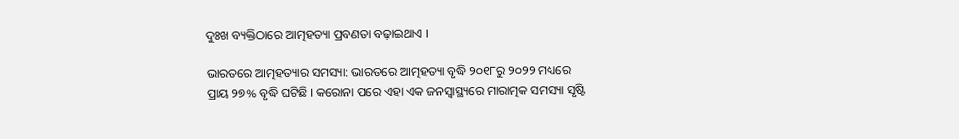ଦୁଃଖ ବ୍ୟକ୍ତିଠାରେ ଆତ୍ମହତ୍ୟା ପ୍ରବଣତା ବଢ଼ାଇଥାଏ ।

ଭାରତରେ ଆତ୍ମହତ୍ୟାର ସମସ୍ୟା: ଭାରତରେ ଆତ୍ମହତ୍ୟା ବୃଦ୍ଧି ୨୦୧୮ରୁ ୨୦୨୨ ମଧ୍ୟରେ ପ୍ରାୟ ୨୭% ବୃଦ୍ଧି ଘଟିଛି । କରୋନା ପରେ ଏହା ଏକ ଜନସ୍ୱାସ୍ଥ୍ୟରେ ମାରାତ୍ମକ ସମସ୍ୟା ସୃଷ୍ଟି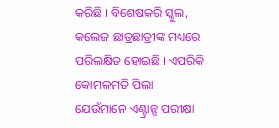କରିଛି । ବିଶେଷକରି ସ୍କୁଲ, କଲେଜ ଛାତ୍ରଛାତ୍ରୀଙ୍କ ମଧ୍ୟରେ ପରିଲକ୍ଷିତ ହୋଇଛି । ଏପରିକି କୋମଳମତି ପିଲା ଯେଉଁମାନେ ଏଣ୍ଟ୍ରାନ୍ସ ପରୀକ୍ଷା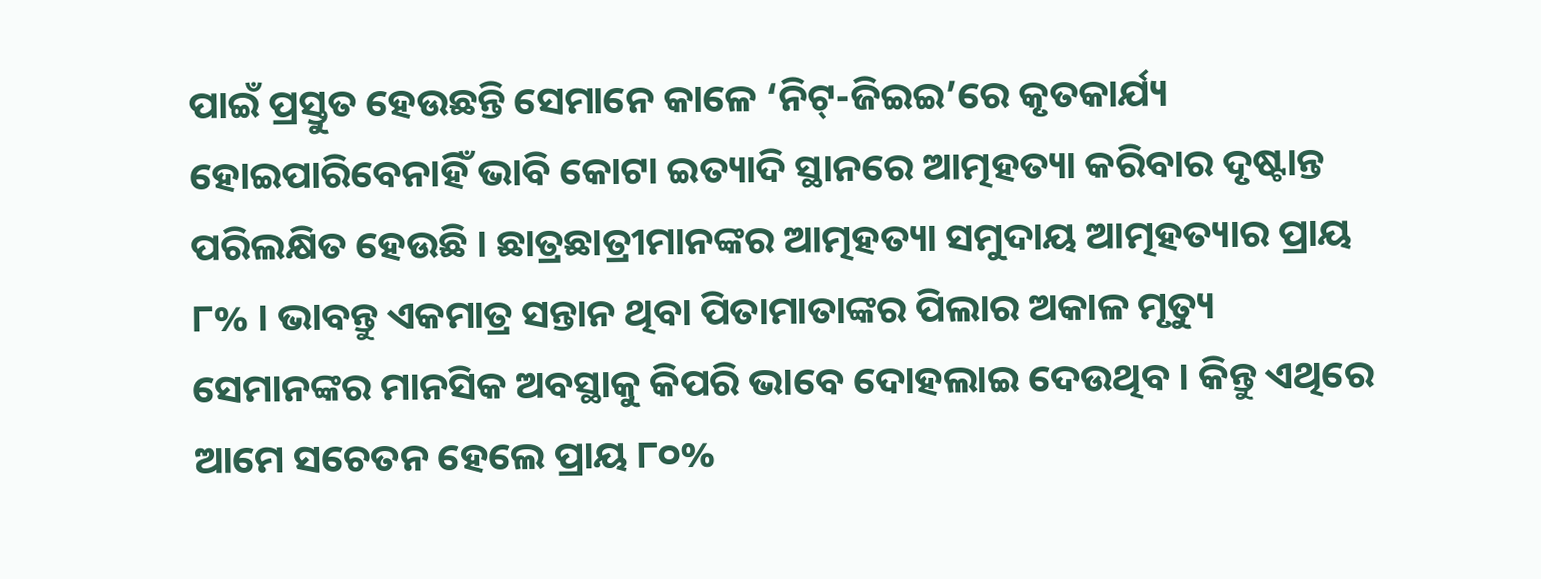ପାଇଁ ପ୍ରସ୍ତୁତ ହେଉଛନ୍ତି ସେମାନେ କାଳେ ‘ନିଟ୍‌-ଜିଇଇ’ରେ କୃତକାର୍ଯ୍ୟ ହୋଇପାରିବେନାହିଁ ଭାବି କୋଟା ଇତ୍ୟାଦି ସ୍ଥାନରେ ଆତ୍ମହତ୍ୟା କରିବାର ଦୃଷ୍ଟାନ୍ତ ପରିଲକ୍ଷିତ ହେଉଛି । ଛାତ୍ରଛାତ୍ରୀମାନଙ୍କର ଆତ୍ମହତ୍ୟା ସମୁଦାୟ ଆତ୍ମହତ୍ୟାର ପ୍ରାୟ ୮% । ଭାବନ୍ତୁ ଏକମାତ୍ର ସନ୍ତାନ ଥିବା ପିତାମାତାଙ୍କର ପିଲାର ଅକାଳ ମୃତ୍ୟୁ ସେମାନଙ୍କର ମାନସିକ ଅବସ୍ଥାକୁ କିପରି ଭାବେ ଦୋହଲାଇ ଦେଉଥିବ । କିନ୍ତୁ ଏଥିରେ ଆମେ ସଚେତନ ହେଲେ ପ୍ରାୟ ୮୦%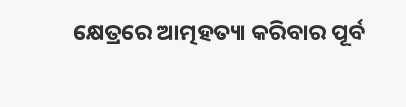କ୍ଷେତ୍ରରେ ଆତ୍ମହତ୍ୟା କରିବାର ପୂର୍ବ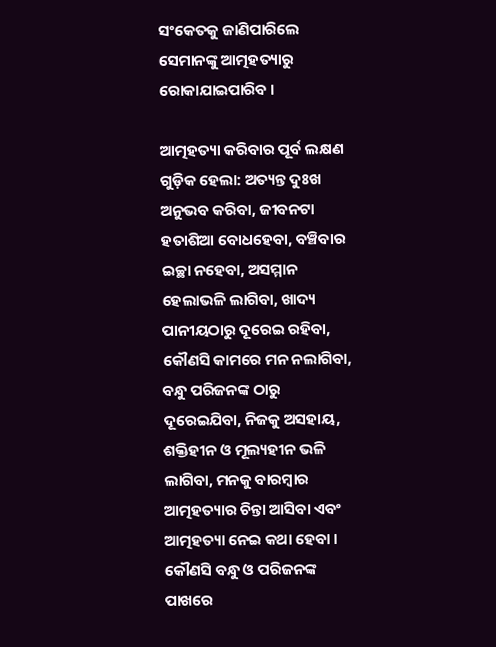ସଂକେତକୁ ଜାଣିପାରିଲେ ସେମାନଙ୍କୁ ଆତ୍ମହତ୍ୟାରୁ ରୋକାଯାଇପାରିବ ।

ଆତ୍ମହତ୍ୟା କରିବାର ପୂର୍ବ ଲକ୍ଷଣ ଗୁଡ଼ିକ ହେଲା: ଅତ୍ୟନ୍ତ ଦୁଃଖ ଅନୁଭବ କରିବା, ଜୀବନଟା ହତାଶିଆ ବୋଧହେବା, ବଞ୍ଚିବାର ଇଚ୍ଛା ନହେବା, ଅସମ୍ମାନ ହେଲାଭଳି ଲାଗିବା, ଖାଦ୍ୟ ପାନୀୟଠାରୁ ଦୂରେଇ ରହିବା, କୌଣସି କାମରେ ମନ ନଲାଗିବା, ବନ୍ଧୁ ପରିଜନଙ୍କ ଠାରୁ ଦୂରେଇଯିବା, ନିଜକୁ ଅସହାୟ, ଶକ୍ତିହୀନ ଓ ମୂଲ୍ୟହୀନ ଭଳି ଲାଗିବା, ମନକୁ ବାରମ୍ବାର ଆତ୍ମହତ୍ୟାର ଚିନ୍ତା ଆସିବା ଏବଂ ଆତ୍ମହତ୍ୟା ନେଇ କଥା ହେବା । କୌଣସି ବନ୍ଧୁ ଓ ପରିଜନଙ୍କ ପାଖରେ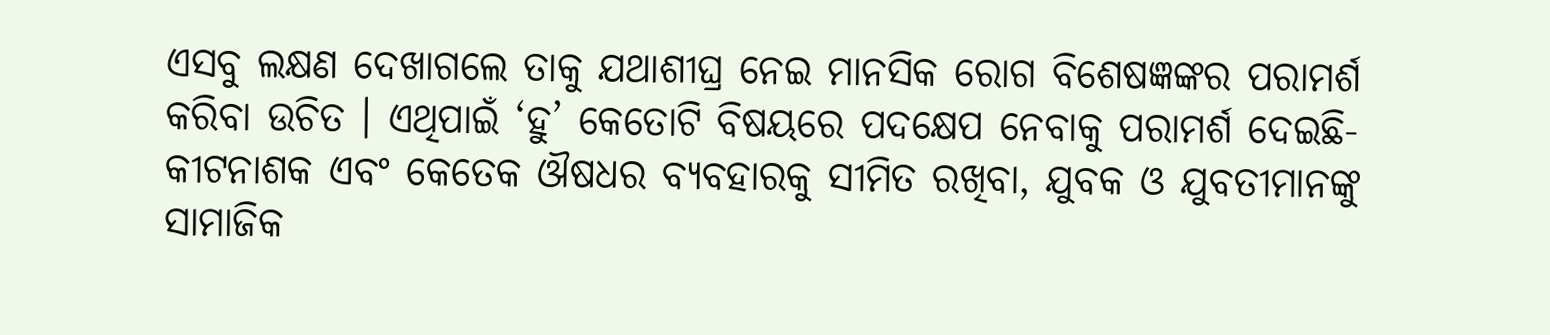ଏସବୁ ଲକ୍ଷଣ ଦେଖାଗଲେ ତାକୁ ଯଥାଶୀଘ୍ର ନେଇ ମାନସିକ ରୋଗ ବିଶେଷଜ୍ଞଙ୍କର ପରାମର୍ଶ କରିବା ଉଚିତ । ଏଥିପାଇଁ ‘ହୁ’ କେତୋଟି ବିଷୟରେ ପଦକ୍ଷେପ ନେବାକୁ ପରାମର୍ଶ ଦେଇଛି- କୀଟନାଶକ ଏବଂ କେତେକ ଔଷଧର ବ୍ୟବହାରକୁ ସୀମିତ ରଖିବା, ଯୁବକ ଓ ଯୁବତୀମାନଙ୍କୁ ସାମାଜିକ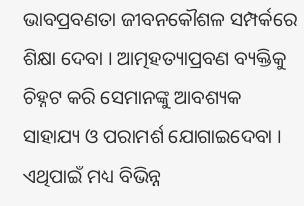ଭାବପ୍ରବଣତା ଜୀବନକୌଶଳ ସମ୍ପର୍କରେ ଶିକ୍ଷା ଦେବା । ଆତ୍ମହତ୍ୟାପ୍ରବଣ ବ୍ୟକ୍ତିକୁ ଚିହ୍ନଟ କରି ସେମାନଙ୍କୁ ଆବଶ୍ୟକ ସାହାଯ୍ୟ ଓ ପରାମର୍ଶ ଯୋଗାଇଦେବା । ଏଥିପାଇଁ ମଧ୍ୟ ବିଭିନ୍ନ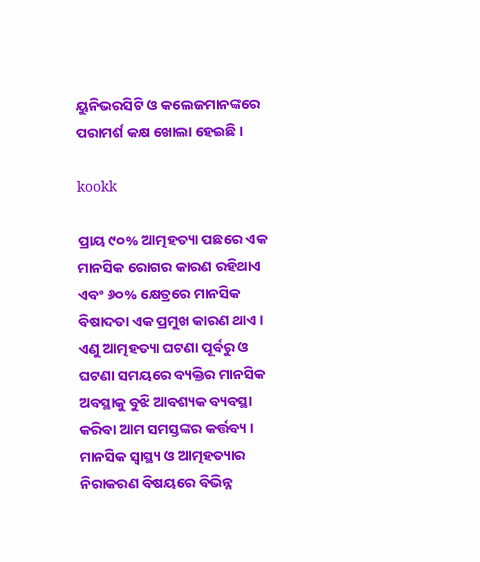ୟୁନିଭରସିଟି ଓ କଲେଜମାନଙ୍କରେ ପରାମର୍ଶ କକ୍ଷ ଖୋଲା ହେଇଛି ।

kookk

ପ୍ରାୟ ୯୦% ଆତ୍ମହତ୍ୟା ପଛରେ ଏକ ମାନସିକ ରୋଗର କାରଣ ରହିଥାଏ ଏବଂ ୬୦% କ୍ଷେତ୍ରରେ ମାନସିକ ବିଷାଦତା ଏକ ପ୍ରମୁଖ କାରଣ ଥାଏ । ଏଣୁ ଆତ୍ମହତ୍ୟା ଘଟଣା ପୂର୍ବରୁ ଓ ଘଟଣା ସମୟରେ ବ୍ୟକ୍ତିର ମାନସିକ ଅବସ୍ଥାକୁ ବୁଝି ଆବଶ୍ୟକ ବ୍ୟବସ୍ଥା କରିବା ଆମ ସମସ୍ତଙ୍କର କର୍ତ୍ତବ୍ୟ । ମାନସିକ ସ୍ୱାସ୍ଥ୍ୟ ଓ ଆତ୍ମହତ୍ୟାର ନିରାକରଣ ବିଷୟରେ ବିଭିନ୍ନ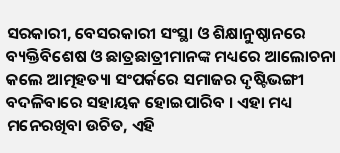ସରକାରୀ, ବେସରକାରୀ ସଂସ୍ଥା ଓ ଶିକ୍ଷାନୁଷ୍ଠାନରେ ବ୍ୟକ୍ତିବିଶେଷ ଓ ଛାତ୍ରଛାତ୍ରୀମାନଙ୍କ ମଧ୍ୟରେ ଆଲୋଚନା କଲେ ଆତ୍ମହତ୍ୟା ସଂପର୍କରେ ସମାଜର ଦୃଷ୍ଟିଭଙ୍ଗୀ ବଦଳିବାରେ ସହାୟକ ହୋଇପାରିବ । ଏହା ମଧ୍ୟ ମନେରଖିବା ଉଚିତ, ଏହି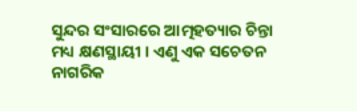ସୁନ୍ଦର ସଂସାରରେ ଆତ୍ମହତ୍ୟାର ଚିନ୍ତା ମଧ୍ୟ କ୍ଷଣସ୍ଥାୟୀ । ଏଣୁ ଏକ ସଚେତନ ନାଗରିକ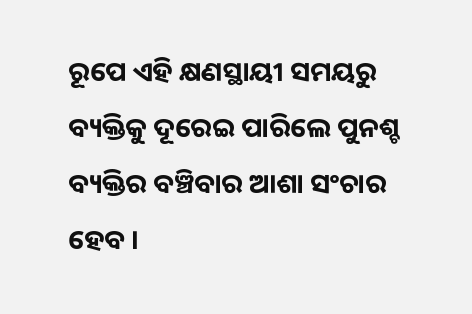ରୂପେ ଏହି କ୍ଷଣସ୍ଥାୟୀ ସମୟରୁ ବ୍ୟକ୍ତିକୁ ଦୂରେଇ ପାରିଲେ ପୁନଶ୍ଚ ବ୍ୟକ୍ତିର ବଞ୍ଚିବାର ଆଶା ସଂଚାର ହେବ ।